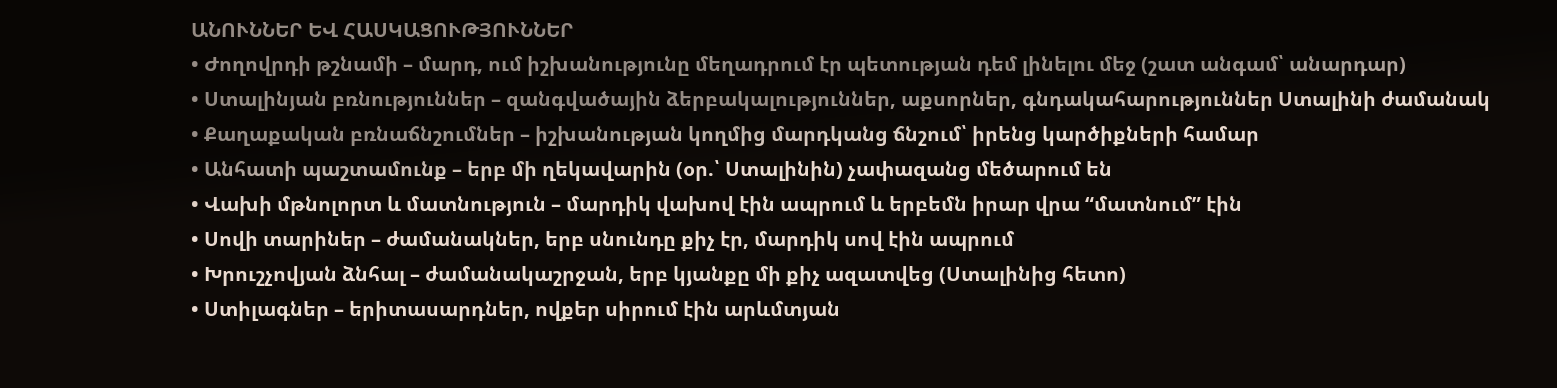ԱՆՈՒՆՆԵՐ ԵՎ ՀԱՍԿԱՑՈՒԹՅՈՒՆՆԵՐ
• Ժողովրդի թշնամի – մարդ, ում իշխանությունը մեղադրում էր պետության դեմ լինելու մեջ (շատ անգամ՝ անարդար)
• Ստալինյան բռնություններ – զանգվածային ձերբակալություններ, աքսորներ, գնդակահարություններ Ստալինի ժամանակ
• Քաղաքական բռնաճնշումներ – իշխանության կողմից մարդկանց ճնշում՝ իրենց կարծիքների համար
• Անհատի պաշտամունք – երբ մի ղեկավարին (օր.՝ Ստալինին) չափազանց մեծարում են
• Վախի մթնոլորտ և մատնություն – մարդիկ վախով էին ապրում և երբեմն իրար վրա “մատնում” էին
• Սովի տարիներ – ժամանակներ, երբ սնունդը քիչ էր, մարդիկ սով էին ապրում
• Խրուշչովյան ձնհալ – ժամանակաշրջան, երբ կյանքը մի քիչ ազատվեց (Ստալինից հետո)
• Ստիլագներ – երիտասարդներ, ովքեր սիրում էին արևմտյան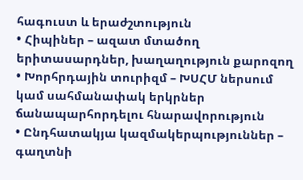հագուստ և երաժշտություն
• Հիպիներ – ազատ մտածող երիտասարդներ, խաղաղություն քարոզող
• Խորհրդային տուրիզմ – ԽՍՀՄ ներսում կամ սահմանափակ երկրներ ճանապարհորդելու հնարավորություն
• Ընդհատակյա կազմակերպություններ – գաղտնի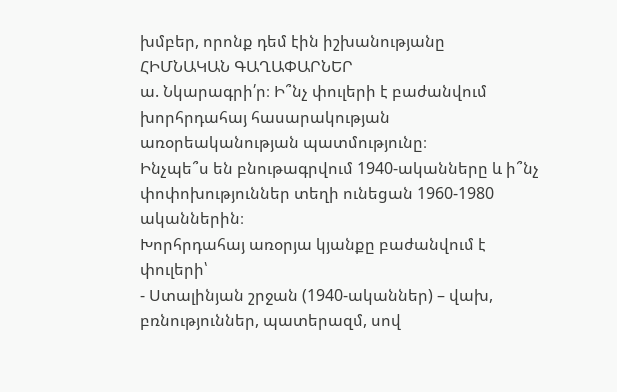խմբեր, որոնք դեմ էին իշխանությանը
ՀԻՄՆԱԿԱՆ ԳԱՂԱՓԱՐՆԵՐ
ա. Նկարագրի՛ր։ Ի՞նչ փուլերի է բաժանվում խորհրդահայ հասարակության առօրեականության պատմությունը։
Ինչպե՞ս են բնութագրվում 1940-ականները և ի՞նչ փոփոխություններ տեղի ունեցան 1960-1980 ականներին։
Խորհրդահայ առօրյա կյանքը բաժանվում է փուլերի՝
- Ստալինյան շրջան (1940-ականներ) – վախ, բռնություններ, պատերազմ, սով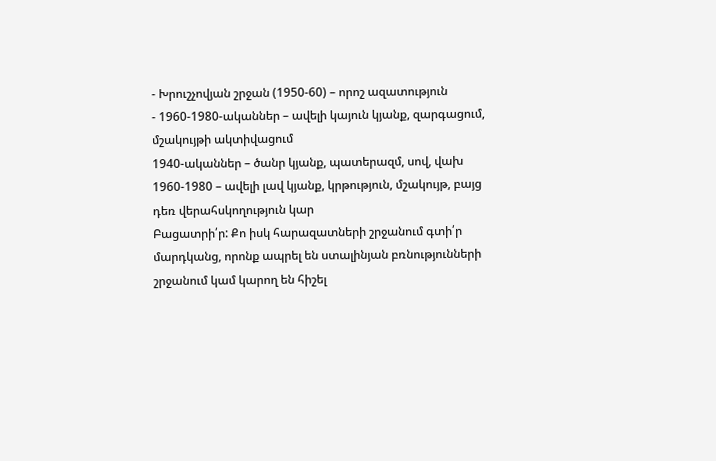- Խրուշչովյան շրջան (1950-60) – որոշ ազատություն
- 1960-1980-ականներ – ավելի կայուն կյանք, զարգացում, մշակույթի ակտիվացում
1940-ականներ – ծանր կյանք, պատերազմ, սով, վախ
1960-1980 – ավելի լավ կյանք, կրթություն, մշակույթ, բայց դեռ վերահսկողություն կար
Բացատրի՛ր: Քո իսկ հարազատների շրջանում գտի՛ր մարդկանց, որոնք ապրել են ստալինյան բռնությունների
շրջանում կամ կարող են հիշել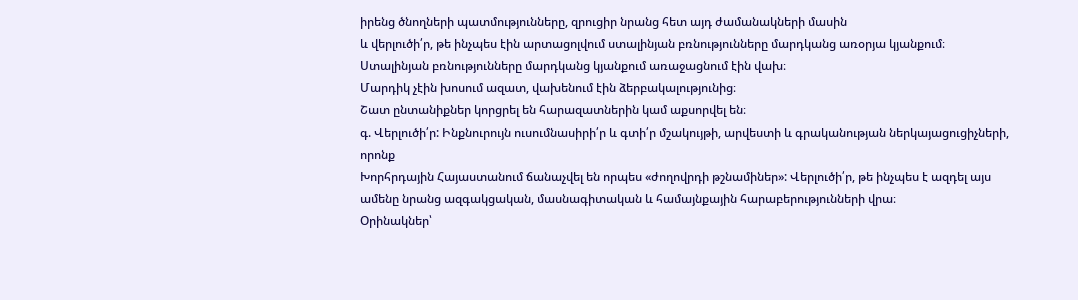իրենց ծնողների պատմությունները, զրուցիր նրանց հետ այդ ժամանակների մասին
և վերլուծի՛ր, թե ինչպես էին արտացոլվում ստալինյան բռնությունները մարդկանց առօրյա կյանքում։
Ստալինյան բռնությունները մարդկանց կյանքում առաջացնում էին վախ։
Մարդիկ չէին խոսում ազատ, վախենում էին ձերբակալությունից։
Շատ ընտանիքներ կորցրել են հարազատներին կամ աքսորվել են։
գ. Վերլուծի՛ր: Ինքնուրույն ուսումնասիրի՛ր և գտի՛ր մշակույթի, արվեստի և գրականության ներկայացուցիչների, որոնք
Խորհրդային Հայաստանում ճանաչվել են որպես «ժողովրդի թշնամիներ»: Վերլուծի՛ր, թե ինչպես է ազդել այս
ամենը նրանց ազգակցական, մասնագիտական և համայնքային հարաբերությունների վրա։
Օրինակներ՝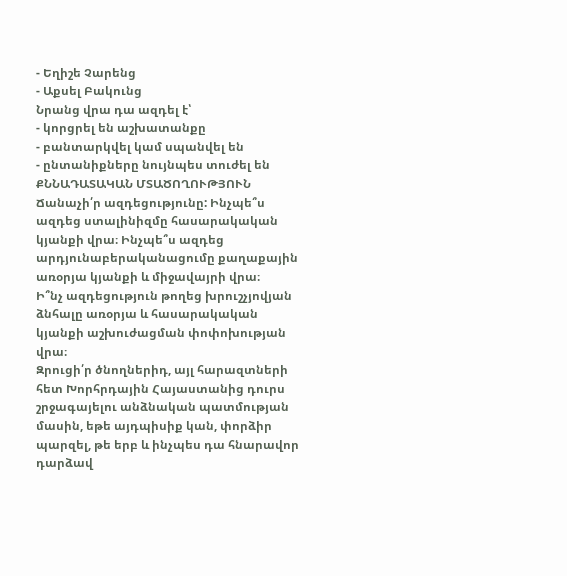- Եղիշե Չարենց
- Աքսել Բակունց
Նրանց վրա դա ազդել է՝
- կորցրել են աշխատանքը
- բանտարկվել կամ սպանվել են
- ընտանիքները նույնպես տուժել են
ՔՆՆԱԴԱՏԱԿԱՆ ՄՏԱԾՈՂՈՒԹՅՈՒՆ
Ճանաչի՛ր ազդեցությունը: Ինչպե՞ս ազդեց ստալինիզմը հասարակական կյանքի վրա։ Ինչպե՞ս ազդեց արդյունաբերականացումը քաղաքային առօրյա կյանքի և միջավայրի վրա։
Ի՞նչ ազդեցություն թողեց խրուշչյովյան ձնհալը առօրյա և հասարակական կյանքի աշխուժացման փոփոխության վրա։
Զրուցի՛ր ծնողներիդ, այլ հարազտների հետ Խորհրդային Հայաստանից դուրս շրջագայելու անձնական պատմության մասին, եթե այդպիսիք կան, փորձիր պարզել, թե երբ և ինչպես դա հնարավոր դարձավ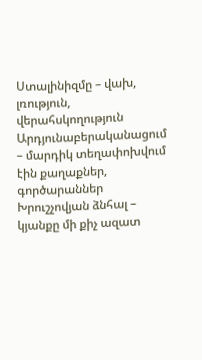Ստալինիզմը – վախ, լռություն, վերահսկողություն
Արդյունաբերականացում – մարդիկ տեղափոխվում էին քաղաքներ, գործարաններ
Խրուշչովյան ձնհալ – կյանքը մի քիչ ազատ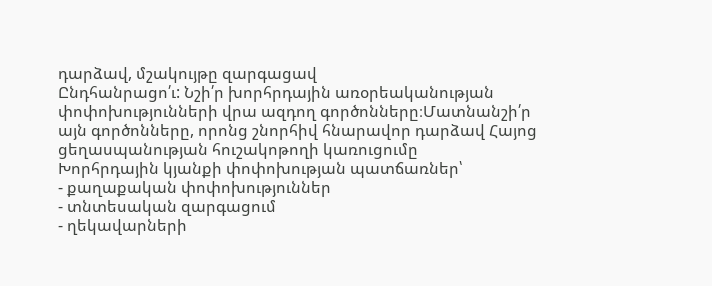դարձավ, մշակույթը զարգացավ
Ընդհանրացո՛ւ: Նշի՛ր խորհրդային առօրեականության փոփոխությունների վրա ազդող գործոնները։Մատնանշի՛ր
այն գործոնները, որոնց շնորհիվ հնարավոր դարձավ Հայոց ցեղասպանության հուշակոթողի կառուցումը
Խորհրդային կյանքի փոփոխության պատճառներ՝
- քաղաքական փոփոխություններ
- տնտեսական զարգացում
- ղեկավարների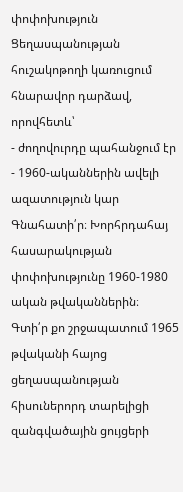փոփոխություն
Ցեղասպանության հուշակոթողի կառուցում հնարավոր դարձավ, որովհետև՝
- ժողովուրդը պահանջում էր
- 1960-ականներին ավելի ազատություն կար
Գնահատի՛ր։ Խորհրդահայ հասարակության փոփոխությունը 1960-1980 ական թվականներին։
Գտի՛ր քո շրջապատում 1965 թվականի հայոց ցեղասպանության հիսուներորդ տարելիցի զանգվածային ցույցերի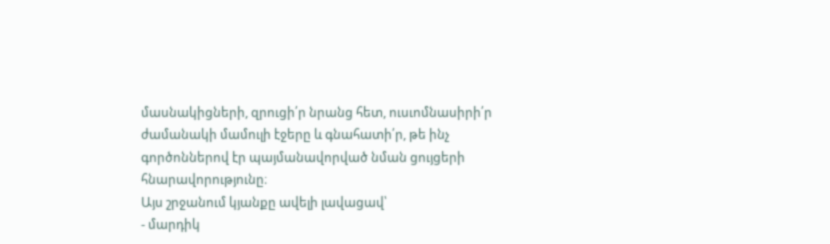մասնակիցների, զրուցի՛ր նրանց հետ, ուսւոմնասիրի՛ր ժամանակի մամուլի էջերը և գնահատի՛ր, թե ինչ գործոններով էր պայմանավորված նման ցույցերի հնարավորությունը։
Այս շրջանում կյանքը ավելի լավացավ՝
- մարդիկ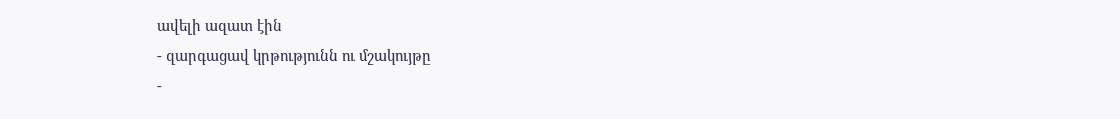ավելի ազատ էին
- զարգացավ կրթությունն ու մշակույթը
-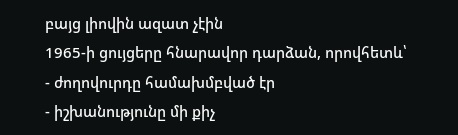բայց լիովին ազատ չէին
1965-ի ցույցերը հնարավոր դարձան, որովհետև՝
- ժողովուրդը համախմբված էր
- իշխանությունը մի քիչ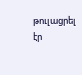թուլացրել էր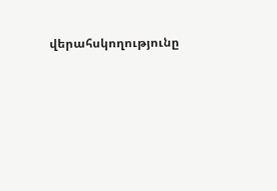վերահսկողությունը